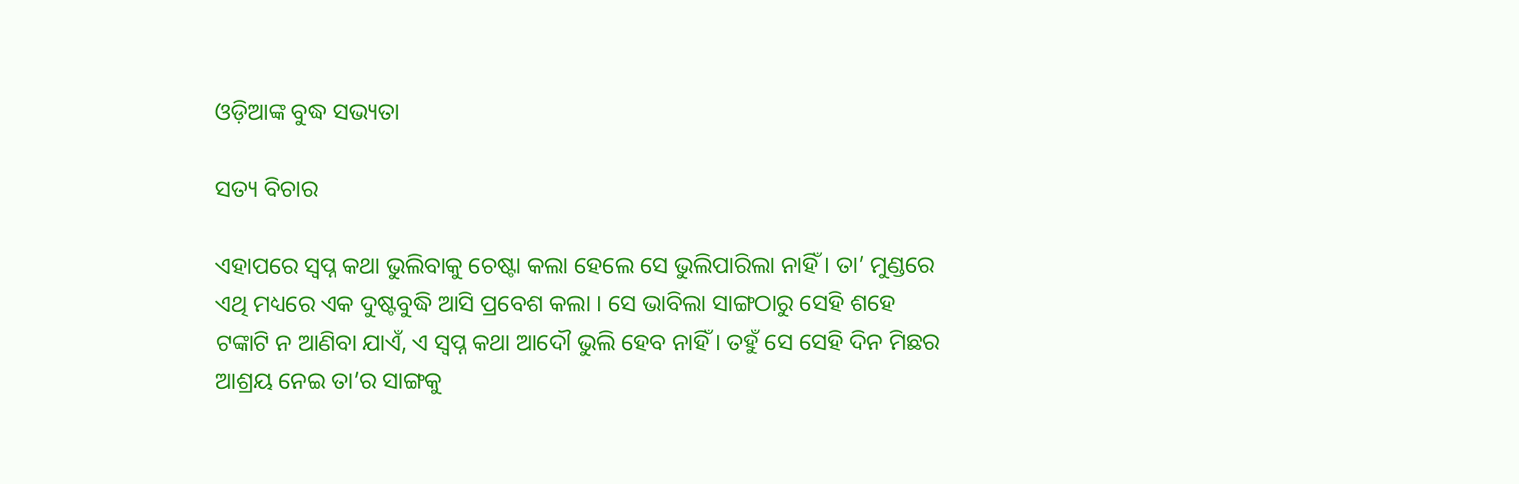ଓଡ଼ିଆଙ୍କ ବୁଦ୍ଧ ସଭ୍ୟତା

ସତ୍ୟ ବିଚାର

ଏହାପରେ ସ୍ୱପ୍ନ କଥା ଭୁଲିବାକୁ ଚେଷ୍ଟା କଲା ହେଲେ ସେ ଭୁଲିପାରିଲା ନାହିଁ । ତା’ ମୁଣ୍ଡରେ ଏଥି ମଧ୍ୟରେ ଏକ ଦୁଷ୍ଟବୁଦ୍ଧି ଆସି ପ୍ରବେଶ କଲା । ସେ ଭାବିଲା ସାଙ୍ଗଠାରୁ ସେହି ଶହେ ଟଙ୍କାଟି ନ ଆଣିବା ଯାଏଁ, ଏ ସ୍ୱପ୍ନ କଥା ଆଦୌ ଭୁଲି ହେବ ନାହିଁ । ତହୁଁ ସେ ସେହି ଦିନ ମିଛର ଆଶ୍ରୟ ନେଇ ତା’ର ସାଙ୍ଗକୁ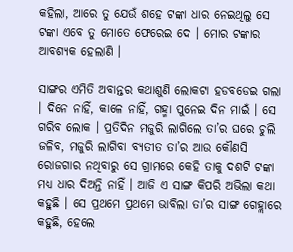କହିଲା, ଆରେ ତୁ ଯେଉଁ ଶହେ ଟଙ୍କା ଧାର ନେଇଥିଲୁ ସେ ଟଙ୍କା ଏବେ ତୁ ମୋତେ ଫେରେଇ ଦେ । ମୋର ଟଙ୍କାର ଆବଶ୍ୟକ ହେଲାଣି ।

ସାଙ୍ଗର ଏମିତି ଅବାନ୍ତର କଥାଶୁଣି ଲୋକଟା ହଡବଡେଇ ଗଲା । ଦିନେ ନାହିଁ, କାଳେ ନାହିଁ, ଗହ୍ମା ପୁନେଇ ଦିନ ମାଇଁ । ସେ ଗରିବ ଲୋକ । ପ୍ରତିଦିନ ମଜୁରି ଲାଗିଲେ ତା’ର ଘରେ ଚୁଲି ଜଳିବ, ମଜୁରି ଲାଗିବା ବ୍ୟତୀତ ତା’ର ଆଉ କୌଣସି ରୋଜଗାର ନଥିବାରୁ ସେ ଗ୍ରାମରେ କେହି ତାକୁ ଦଶଟି ଟଙ୍କା ମଧ୍ୟ ଧାର ଦିଅନ୍ତି ନାହିଁ । ଆଜି ଏ ସାଙ୍ଗ କିପରି ଅଭିଲା କଥା କହୁଛି । ସେ ପ୍ରଥମେ ପ୍ରଥମେ ଭାବିଲା ତା’ର ସାଙ୍ଗ ଗେହ୍ଲାରେ କହୁଛି, ହେଲେ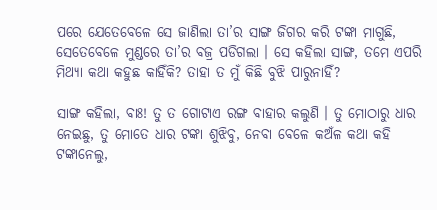ପରେ ଯେତେବେଳେ ସେ ଜାଣିଲା ତା’ର ସାଙ୍ଗ ଜିଗର କରି ଟଙ୍କା ମାଗୁଛି, ସେତେବେଳେ ମୁଣ୍ଡରେ ତା’ର ବଜ୍ର ପଡିଗଲା । ସେ କହିଲା ସାଙ୍ଗ, ତମେ ଏପରି ମିଥ୍ୟା କଥା କହୁଛ କାହିଁକି? ତାହା ତ ମୁଁ କିଛି ବୁଝି ପାରୁନାହିଁ?

ସାଙ୍ଗ କହିଲା, ବାଃ! ତୁ ତ ଗୋଟାଏ ରଙ୍ଗ ବାହାର କଲୁଣି । ତୁ ମୋଠାରୁ ଧାର ନେଇଛୁ, ତୁ ମୋତେ ଧାର ଟଙ୍କା ଶୁଝିବୁ, ନେବା ବେଳେ କଅଁଳ କଥା କହି ଟଙ୍କାନେଲୁ,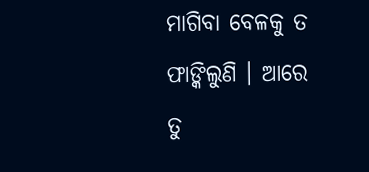ମାଗିବା ବେଳକୁ ତ ଫାଙ୍କିଲୁଣି । ଆରେ ତୁ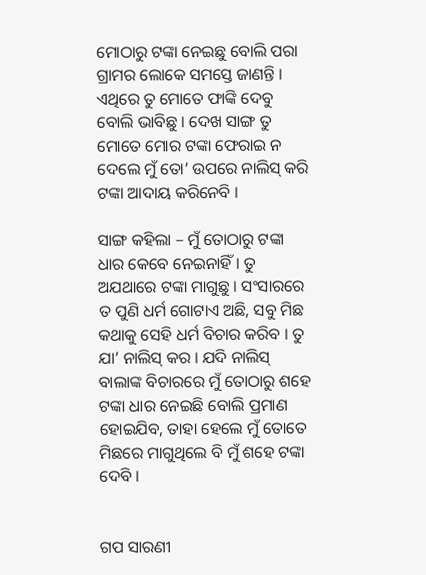ମୋଠାରୁ ଟଙ୍କା ନେଇଛୁ ବୋଲି ପରା ଗ୍ରାମର ଲୋକେ ସମସ୍ତେ ଜାଣନ୍ତି । ଏଥିରେ ତୁ ମୋତେ ଫାଙ୍କି ଦେବୁ ବୋଲି ଭାବିଛୁ । ଦେଖ ସାଙ୍ଗ ତୁ ମୋତେ ମୋର ଟଙ୍କା ଫେରାଇ ନ ଦେଲେ ମୁଁ ତୋ’ ଉପରେ ନାଲିସ୍ କରି ଟଙ୍କା ଆଦାୟ କରିନେବି ।

ସାଙ୍ଗ କହିଲା – ମୁଁ ତୋଠାରୁ ଟଙ୍କା ଧାର କେବେ ନେଇନାହିଁ । ତୁ ଅଯଥାରେ ଟଙ୍କା ମାଗୁଛୁ । ସଂସାରରେ ତ ପୁଣି ଧର୍ମ ଗୋଟାଏ ଅଛି, ସବୁ ମିଛ କଥାକୁ ସେହି ଧର୍ମ ବିଚାର କରିବ । ତୁ ଯା’ ନାଲିସ୍ କର । ଯଦି ନାଲିସ୍ ବାଲାଙ୍କ ବିଚାରରେ ମୁଁ ତୋଠାରୁ ଶହେ ଟଙ୍କା ଧାର ନେଇଛି ବୋଲି ପ୍ରମାଣ ହୋଇଯିବ, ତାହା ହେଲେ ମୁଁ ତୋତେ ମିଛରେ ମାଗୁଥିଲେ ବି ମୁଁ ଶହେ ଟଙ୍କା ଦେବି ।


ଗପ ସାରଣୀ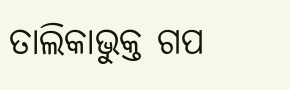ତାଲିକାଭୁକ୍ତ ଗପ